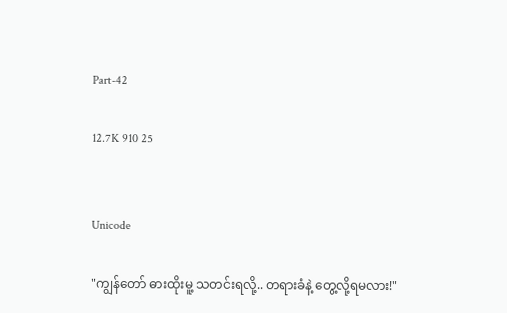Part-42

12.7K 910 25


Unicode

"ကျွန်တော် ဓားထိုးမူ့ သတင်းရလို့.. တရားခံနဲ့ တွေ့လို့ရမလား!"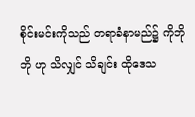စိုင်းမင်းကိုသည် တရာခံနာမည်၌ ကိုဘိုဘို ဟု သိလျှင် သိချင်း ထိုဒေသ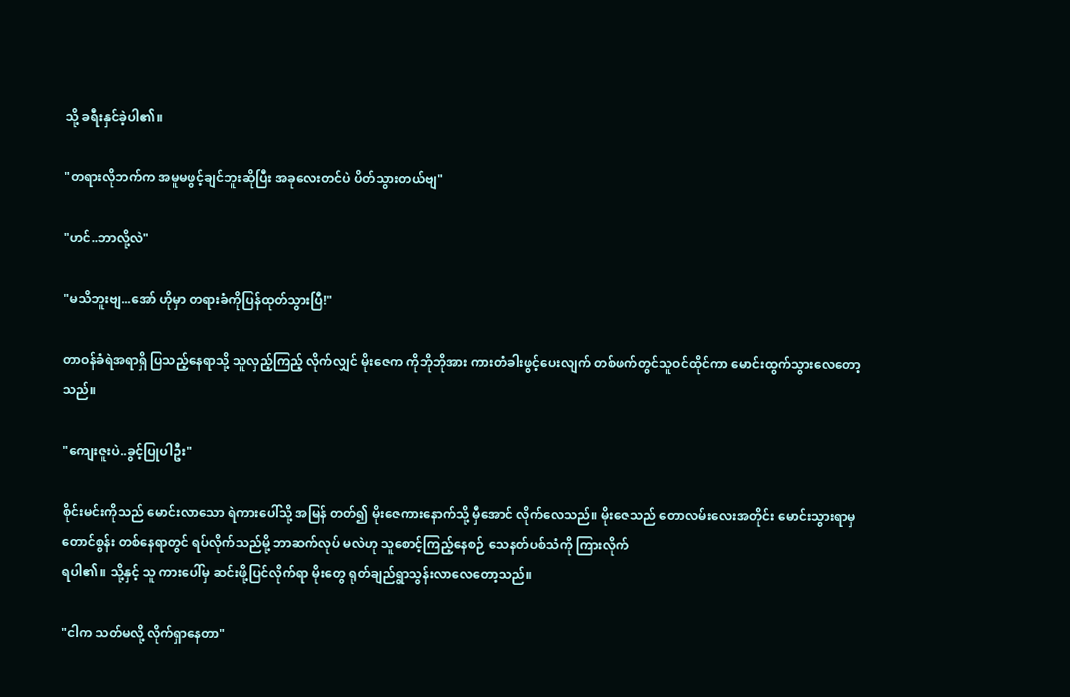သို့ ခရီးနှင်ခဲ့ပါ၏။

"တရားလိုဘက်က အမူမဖွင့်ချင်ဘူးဆိုပြီး အခုလေးတင်ပဲ ပိတ်သွားတယ်ဗျ"

"ဟင်..ဘာလို့လဲ"

"မသိဘူးဗျ...အော် ဟိုမှာ တရားခံကိုပြန်ထုတ်သွားပြီ!"

တာဝန်ခံရဲအရာရှိ ပြသည့်နေရာသို့ သူလှည့်ကြည့် လိုက်လျှင် မိုးဇေက ကိုဘိုဘိုအား ကားတံခါးဖွင့်ပေးလျက် တစ်ဖက်တွင်သူဝင်ထိုင်ကာ မောင်းထွက်သွားလေတော့
သည်။

"ကျေးဇူးပဲ..ခွင့်ပြုပါဦး"

စိုင်းမင်းကိုသည် မောင်းလာသော ရဲကားပေါ်သို့ အမြန် တတ်၍ မိုးဇေကားနောက်သို့ မှီအောင် လိုက်လေသည်။ မိုးဇေသည် တောလမ်းလေးအတိုင်း မောင်းသွားရာမှ
တောင်စွန်း တစ်နေရာတွင် ရပ်လိုက်သည်မို့ ဘာဆက်လုပ် မလဲဟု သူစောင့်ကြည့်နေစဉ် သေနတ်ပစ်သံကို ကြားလိုက်
ရပါ၏။ သို့နှင့် သူ ကားပေါ်မှ ဆင်းဖို့ပြင်လိုက်ရာ မိုးတွေ ရုတ်ချည်ရွာသွန်းလာလေတော့သည်။

"ငါက သတ်မလို့ လိုက်ရှာနေတာ"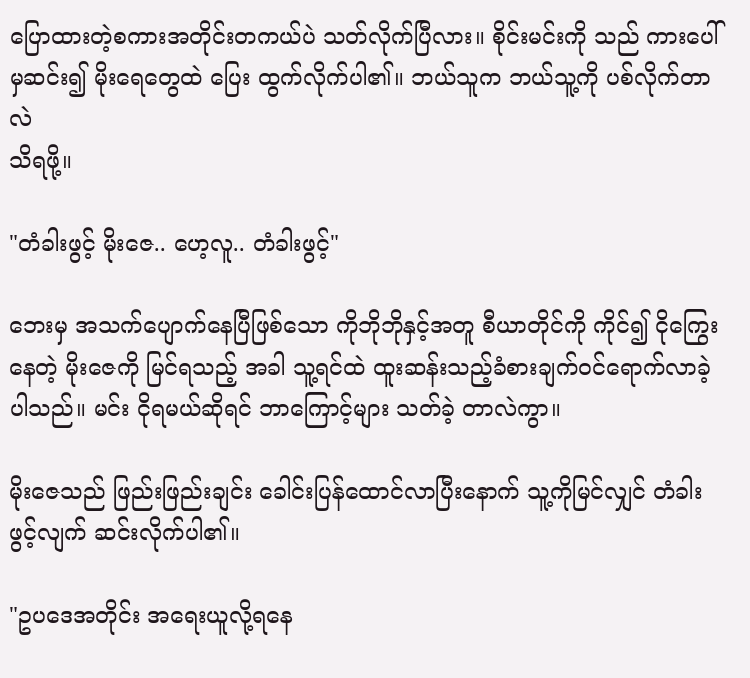ပြောထားတဲ့စကားအတိုင်းတကယ်ပဲ သတ်လိုက်ပြီလား။ စိုင်းမင်းကို သည် ကားပေါ်မှဆင်း၍ မိုးရေတွေထဲ ပြေး ထွက်လိုက်ပါ၏။ ဘယ်သူက ဘယ်သူ့ကို ပစ်လိုက်တာလဲ
သိရဖို့။

"တံခါးဖွင့် မိုးဇေ.. ဟေ့လူ.. တံခါးဖွင့်"

ဘေးမှ အသက်ပျောက်နေပြီဖြစ်သော ကိုဘိုဘိုနှင့်အတူ စီယာတိုင်ကို ကိုင်၍ ငိုကြွေးနေတဲ့ မိုးဇေကို မြင်ရသည့် အခါ သူ့ရင်ထဲ ထူးဆန်းသည့်ခံစားချက်ဝင်ရောက်လာခဲ့
ပါသည်။ မင်း ငိုရမယ်ဆိုရင် ဘာကြောင့်များ သတ်ခဲ့ တာလဲကွာ။

မိုးဇေသည် ဖြည်းဖြည်းချင်း ခေါင်းပြန်ထောင်လာပြီးနောက် သူ့ကိုမြင်လျှင် တံခါးဖွင့်လျက် ဆင်းလိုက်ပါ၏။

"ဥပဒေအတိုင်း အရေးယူလို့ရနေ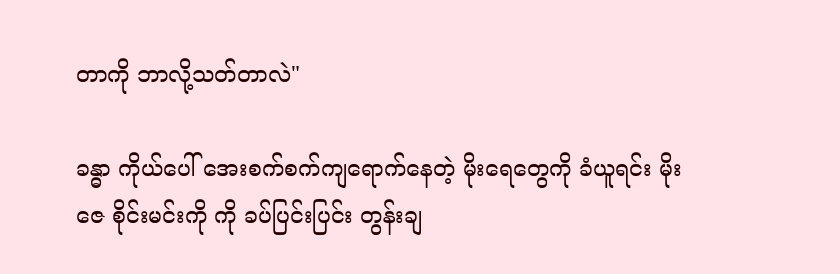တာကို ဘာလို့သတ်တာလဲ"

ခန္ဓာ ကိုယ်ပေါ် အေးစက်စက်ကျရောက်နေတဲ့ မိုးရေတွေကို ခံယူရင်း မိုးဇေ စိုင်းမင်းကို ကို ခပ်ပြင်းပြင်း တွန်းချ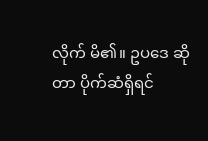လိုက် မိ၏။ ဥပဒေ ဆိုတာ ပိုက်ဆံရှိရင်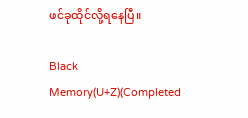ဖင်ခုထိုင်လို့ရနေပြီ။

Black Memory(U+Z)(Completed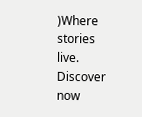)Where stories live. Discover now